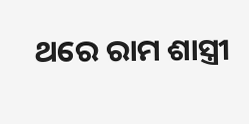ଥରେ ରାମ ଶାସ୍ତ୍ରୀ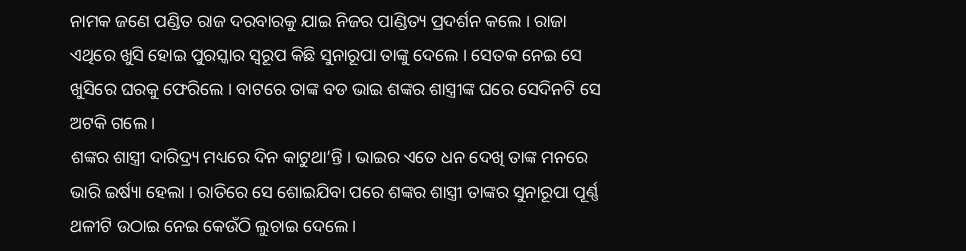ନାମକ ଜଣେ ପଣ୍ଡିତ ରାଜ ଦରବାରକୁ ଯାଇ ନିଜର ପାଣ୍ଡିତ୍ୟ ପ୍ରଦର୍ଶନ କଲେ । ରାଜା ଏଥିରେ ଖୁସି ହୋଇ ପୁରସ୍କାର ସ୍ୱରୂପ କିଛି ସୁନାରୂପା ତାଙ୍କୁ ଦେଲେ । ସେତକ ନେଇ ସେ ଖୁସିରେ ଘରକୁ ଫେରିଲେ । ବାଟରେ ତାଙ୍କ ବଡ ଭାଇ ଶଙ୍କର ଶାସ୍ତ୍ରୀଙ୍କ ଘରେ ସେଦିନଟି ସେ ଅଟକି ଗଲେ ।
ଶଙ୍କର ଶାସ୍ତ୍ରୀ ଦାରିଦ୍ର୍ୟ ମଧ୍ୟରେ ଦିନ କାଟୁଥା’ନ୍ତି । ଭାଇର ଏତେ ଧନ ଦେଖି ତାଙ୍କ ମନରେ ଭାରି ଇର୍ଷ୍ୟା ହେଲା । ରାତିରେ ସେ ଶୋଇଯିବା ପରେ ଶଙ୍କର ଶାସ୍ତ୍ରୀ ତାଙ୍କର ସୁନାରୂପା ପୂର୍ଣ୍ଣ ଥଳୀଟି ଉଠାଇ ନେଇ କେଉଁଠି ଲୁଚାଇ ଦେଲେ ।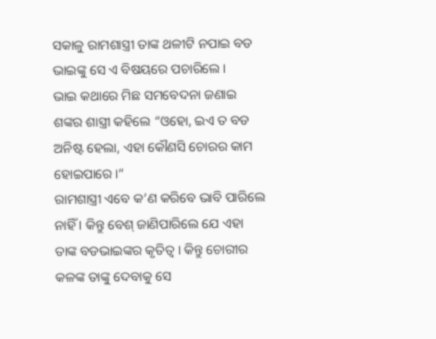ସକାଳୁ ରାମଶାସ୍ତ୍ରୀ ତାଙ୍କ ଥଳୀଟି ନପାଇ ବଡ ଭାଇଙ୍କୁ ସେ ଏ ବିଷୟରେ ପଚାରିଲେ ।
ଭାଇ କଥାରେ ମିଛ ସମବେଦନା ଜଣାଇ ଶଙ୍କର ଶାସ୍ତ୍ରୀ କହିଲେ “ଓହୋ, ଇଏ ତ ବଡ ଅନିଷ୍ଟ ହେଲା, ଏହା କୌଣସି ଚୋରର କାମ ହୋଇପାରେ ।”
ରାମଶାସ୍ତ୍ରୀ ଏବେ କ’ଣ କରିବେ ଭାବି ପାରିଲେ ନାହିଁ । କିନ୍ତୁ ବେଶ୍ ଜାଣିପାରିଲେ ଯେ ଏହା ତାଙ୍କ ବଡଭାଇଙ୍କର କୃତିତ୍ୱ । କିନ୍ତୁ ଚୋରୀର କଳଙ୍କ ତାଙ୍କୁ ଦେବାକୁ ସେ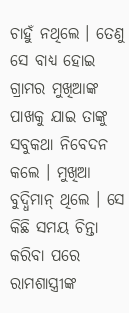ଚାହୁଁ ନଥିଲେ । ତେଣୁ ସେ ବାଧ୍ୟ ହୋଇ ଗ୍ରାମର ମୁଖିଆଙ୍କ ପାଖକୁ ଯାଇ ତାଙ୍କୁ ସବୁକଥା ନିବେଦନ କଲେ । ମୁଖିଆ ବୁଦ୍ଧିମାନ୍ ଥିଲେ । ସେ କିଛି ସମୟ ଚିନ୍ତା କରିବା ପରେ ରାମଶାସ୍ତ୍ରୀଙ୍କ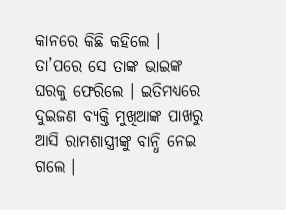କାନରେ କିଛି କହିଲେ ।
ତା’ପରେ ସେ ତାଙ୍କ ଭାଇଙ୍କ ଘରକୁ ଫେରିଲେ । ଇତିମଧ୍ୟରେ ଦୁଇଜଣ ବ୍ୟକ୍ତି ମୁଖିଆଙ୍କ ପାଖରୁ ଆସି ରାମଶାସ୍ତ୍ରୀଙ୍କୁ ବାନ୍ଧି ନେଇ ଗଲେ ।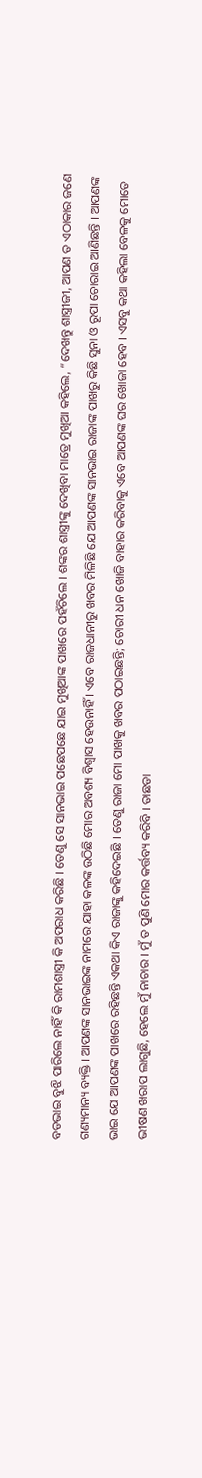ବଡଭାଇ ବୁଝି ପାରିଲେ ନାହିଁ କି ରାମଶାସ୍ତ୍ରୀ କି ଅପରାଧ କରିଛି । ତେଣୁ ସେ ସାନଭାଇ ପଛେପଛେ ଯାଇ ମୁଖିଆଙ୍କ ପାଖରେ ପହଁଚିଲେ । ଶଙ୍କର ଶାସ୍ତ୍ରୀଙ୍କୁ ଦେଖିବା ମାତ୍ରେ ମୁଖିଆ କହିଲେ, “ଦେଖନ୍ତୁ ଶାସ୍ତ୍ରୀଜୀ, ଆପଣ ତ ଏଠାକାର ଜଣେ ଗଣ୍ୟମାନ୍ୟ ବ୍ୟକ୍ତି । ଆପଣଙ୍କ ସାନଭାଇଙ୍କ ନାମରେ ଯାହା କଳଙ୍କ ଉଠିଛି ମୋର ଅବଶ୍ୟ ବିଶ୍ୱାସ ହେଉନାହିଁ । ଏବେ ରାଜଧାନୀରୁ ଖବର ମିଳିଛି ଯେ ଆପଣଙ୍କ ସାନଭାଇ ରାଜାଙ୍କ ପାଖରୁ କିଛି ସୁନା ଓ ରୂପା ଚୋରାଇ ଆଣିଛନ୍ତି । ଆପଣଙ୍କ ଭାଇ ଯେ ଆପଣଙ୍କ ପାଖରେ ରହିଛନ୍ତି ଏକଥା କିଏ ରାଜାଙ୍କୁ କହିଦେଇଛି । ତେଣୁ ରାଜା ମୋ ପାଖକୁ ଖବର ପଠାଇଛନ୍ତି; ଚୋରୀ ଧନ ଖୋଜି ବାହାର କରିବାକୁ ଏବେ ଆପଣଙ୍କ ଘର ଖୋଜା ହେବ । ଏସବୁ କଥା କହିଲା ବେଳକୁ ମୋତେ ଭୀଷଣ ଖରାପ ଲାଗୁଛି, ହେଲେ ମୁଁ ନାଚାର । ମୁଁ ତ ପୁଣି ମୋର କର୍ତ୍ତବ୍ୟ କରିବି । ତାଛଡା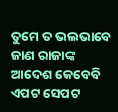ତୁମେ ତ ଭଲଭାବେ ଜାଣ ରାଜାଙ୍କ ଆଦେଶ କେବେବି ଏପଟ ସେପଟ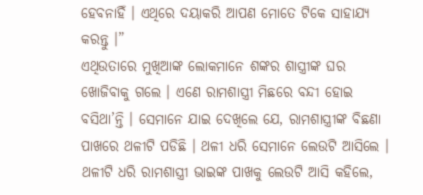ହେବନାହିଁ । ଏଥିରେ ଦୟାକରି ଆପଣ ମୋତେ ଟିକେ ସାହାଯ୍ୟ କରନ୍ତୁ ।”
ଏଥିଉତାରେ ମୁଖିଆଙ୍କ ଲୋକମାନେ ଶଙ୍କର ଶାସ୍ତ୍ରୀଙ୍କ ଘର ଖୋଜିବାକୁ ଗଲେ । ଏଣେ ରାମଶାସ୍ତ୍ରୀ ମିଛରେ ବନ୍ଦୀ ହୋଇ ବସିଥା’ନ୍ତି । ସେମାନେ ଯାଇ ଦେଖିଲେ ଯେ, ରାମଶାସ୍ତ୍ରୀଙ୍କ ବିଛଣା ପାଖରେ ଥଳୀଟି ପଡିଛି । ଥଳୀ ଧରି ସେମାନେ ଲେଉଟି ଆସିଲେ ।
ଥଳୀଟି ଧରି ରାମଶାସ୍ତ୍ରୀ ଭାଇଙ୍କ ପାଖକୁ ଲେଉଟି ଆସି କହିଲେ,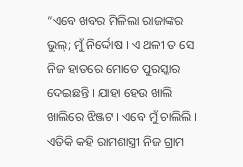“ଏବେ ଖବର ମିଳିଲା ରାଜାଙ୍କର ଭୁଲ୍; ମୁଁ ନିର୍ଦ୍ଦୋଷ । ଏ ଥଳୀ ତ ସେ ନିଜ ହାତରେ ମୋତେ ପୁରସ୍କାର ଦେଇଛନ୍ତି । ଯାହା ହେଉ ଖାଲି ଖାଲିରେ ଝିଞ୍ଜଟ । ଏବେ ମୁଁ ଚାଲିଲି । ଏତିକି କହି ରାମଶାସ୍ତ୍ରୀ ନିଜ ଗ୍ରାମ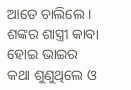ଆଡେ ଚାଲିଲେ । ଶଙ୍କର ଶାସ୍ତ୍ରୀ କାବା ହୋଇ ଭାଇର କଥା ଶୁଣୁଥିଲେ ଓ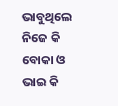ଭାବୁଥିଲେ ନିଜେ କି ବୋକା ଓ ଭାଇ କି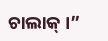ଚାଲାକ୍ ।”